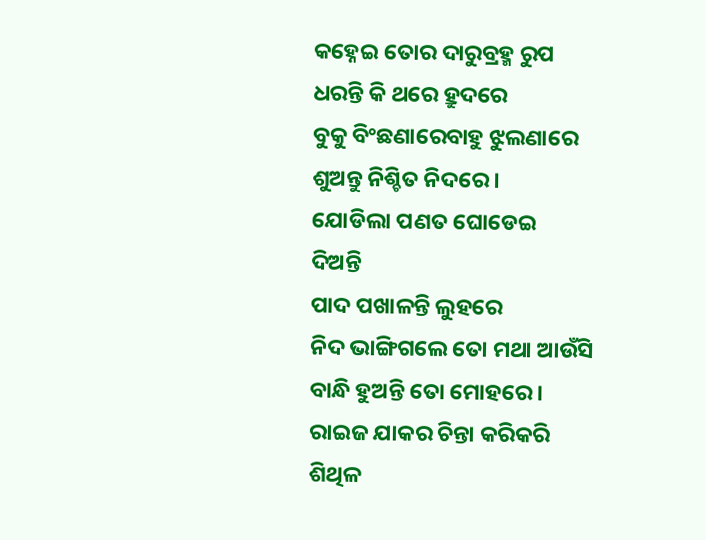କହ୍ନେଇ ତୋର ଦାରୁବ୍ରହ୍ମ ରୁପ
ଧରନ୍ତି କି ଥରେ ହ୍ରୁଦରେ
ବୁକୁ ବିଂଛଣାରେବାହୁ ଝୁଲଣାରେ
ଶୁଅନ୍ତୁ ନିଶ୍ଚିତ ନିଦରେ ।
ଯୋଡିଲା ପଣତ ଘୋଡେଇ
ଦିଅନ୍ତି
ପାଦ ପଖାଳନ୍ତି ଲୁହରେ
ନିଦ ଭାଙ୍ଗିଗଲେ ତୋ ମଥା ଆଉଁସି
ବାନ୍ଧି ହୁଅନ୍ତି ତୋ ମୋହରେ ।
ରାଇଜ ଯାକର ଚିନ୍ତା କରିକରି
ଶିଥିଳ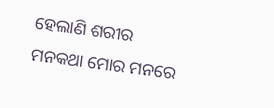ହେଲାଣି ଶରୀର
ମନକଥା ମୋର ମନରେ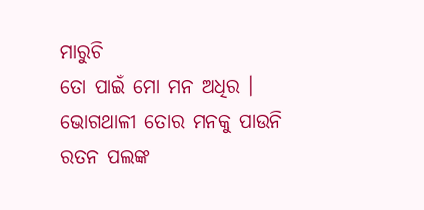ମାରୁଚି
ତୋ ପାଇଁ ମୋ ମନ ଅଧିର ।
ଭୋଗଥାଳୀ ତୋର ମନକୁ ପାଉନି
ରତନ ପଲଙ୍କ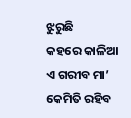ଝୁରୁଛି
କହରେ କାଳିଆ ଏ ଗରୀବ ମା’
କେମିତି ରହିବ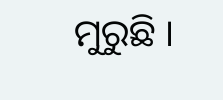ମୁରୁଛି ।